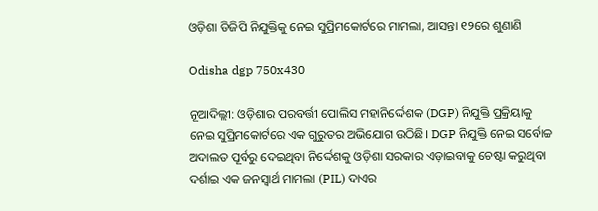ଓଡ଼ିଶା ଡିଜିପି ନିଯୁକ୍ତିକୁ ନେଇ ସୁପ୍ରିମକୋର୍ଟରେ ମାମଲା, ଆସନ୍ତା ୧୨ରେ ଶୁଣାଣି

Odisha dgp 750x430

ନୂଆଦିଲ୍ଲୀ: ଓଡ଼ିଶାର ପରବର୍ତ୍ତୀ ପୋଲିସ ମହାନିର୍ଦ୍ଦେଶକ (DGP) ନିଯୁକ୍ତି ପ୍ରକ୍ରିୟାକୁ ନେଇ ସୁପ୍ରିମକୋର୍ଟରେ ଏକ ଗୁରୁତର ଅଭିଯୋଗ ଉଠିଛି। DGP ନିଯୁକ୍ତି ନେଇ ସର୍ବୋଚ୍ଚ ଅଦାଲତ ପୂର୍ବରୁ ଦେଇଥିବା ନିର୍ଦ୍ଦେଶକୁ ଓଡ଼ିଶା ସରକାର ଏଡ଼ାଇବାକୁ ଚେଷ୍ଟା କରୁଥିବା ଦର୍ଶାଇ ଏକ ଜନସ୍ୱାର୍ଥ ମାମଲା (PIL) ଦାଏର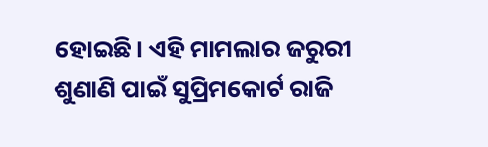ହୋଇଛି। ଏହି ମାମଲାର ଜରୁରୀ ଶୁଣାଣି ପାଇଁ ସୁପ୍ରିମକୋର୍ଟ ରାଜି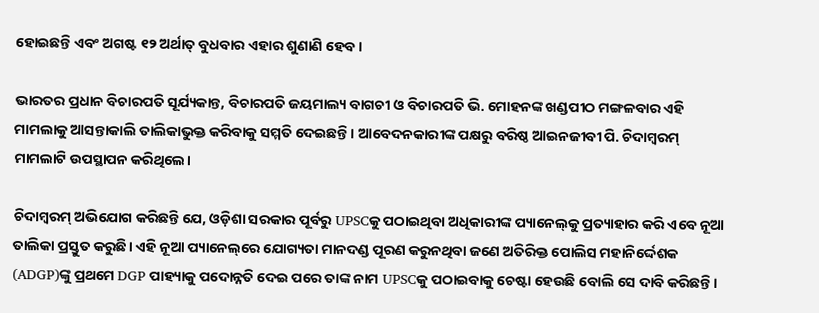ହୋଇଛନ୍ତି ଏବଂ ଅଗଷ୍ଟ ୧୨ ଅର୍ଥାତ୍ ବୁଧବାର ଏହାର ଶୁଣାଣି ହେବ।

ଭାରତର ପ୍ରଧାନ ବିଚାରପତି ସୂର୍ଯ୍ୟକାନ୍ତ, ବିଚାରପତି ଜୟମାଲ୍ୟ ବାଗଚୀ ଓ ବିଚାରପତି ଭି. ମୋହନଙ୍କ ଖଣ୍ଡପୀଠ ମଙ୍ଗଳବାର ଏହି ମାମଲାକୁ ଆସନ୍ତାକାଲି ତାଲିକାଭୁକ୍ତ କରିବାକୁ ସମ୍ମତି ଦେଇଛନ୍ତି। ଆବେଦନକାରୀଙ୍କ ପକ୍ଷରୁ ବରିଷ୍ଠ ଆଇନଜୀବୀ ପି. ଚିଦାମ୍ବରମ୍ ମାମଲାଟି ଉପସ୍ଥାପନ କରିଥିଲେ।

ଚିଦାମ୍ବରମ୍ ଅଭିଯୋଗ କରିଛନ୍ତି ଯେ, ଓଡ଼ିଶା ସରକାର ପୂର୍ବରୁ UPSCକୁ ପଠାଇଥିବା ଅଧିକାରୀଙ୍କ ପ୍ୟାନେଲ୍‌କୁ ପ୍ରତ୍ୟାହାର କରି ଏବେ ନୂଆ ତାଲିକା ପ୍ରସ୍ତୁତ କରୁଛି। ଏହି ନୂଆ ପ୍ୟାନେଲ୍‌ରେ ଯୋଗ୍ୟତା ମାନଦଣ୍ଡ ପୂରଣ କରୁନଥିବା ଜଣେ ଅତିରିକ୍ତ ପୋଲିସ ମହାନିର୍ଦ୍ଦେଶକ (ADGP)ଙ୍କୁ ପ୍ରଥମେ DGP ପାହ୍ୟାକୁ ପଦୋନ୍ନତି ଦେଇ ପରେ ତାଙ୍କ ନାମ UPSCକୁ ପଠାଇବାକୁ ଚେଷ୍ଟା ହେଉଛି ବୋଲି ସେ ଦାବି କରିଛନ୍ତି।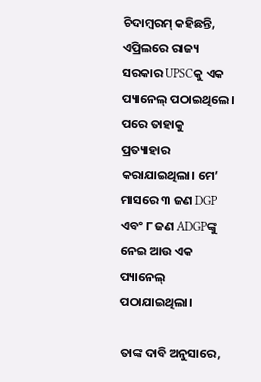ଚିଦାମ୍ବରମ୍ କହିଛନ୍ତି, ଏପ୍ରିଲରେ ରାଜ୍ୟ ସରକାର UPSCକୁ ଏକ ପ୍ୟାନେଲ୍ ପଠାଇଥିଲେ। ପରେ ତାହାକୁ ପ୍ରତ୍ୟାହାର କରାଯାଇଥିଲା। ମେ’ ମାସରେ ୩ ଜଣ DGP ଏବଂ ୮ ଜଣ ADGPଙ୍କୁ ନେଇ ଆଉ ଏକ ପ୍ୟାନେଲ୍ ପଠାଯାଇଥିଲା।

ତାଙ୍କ ଦାବି ଅନୁସାରେ,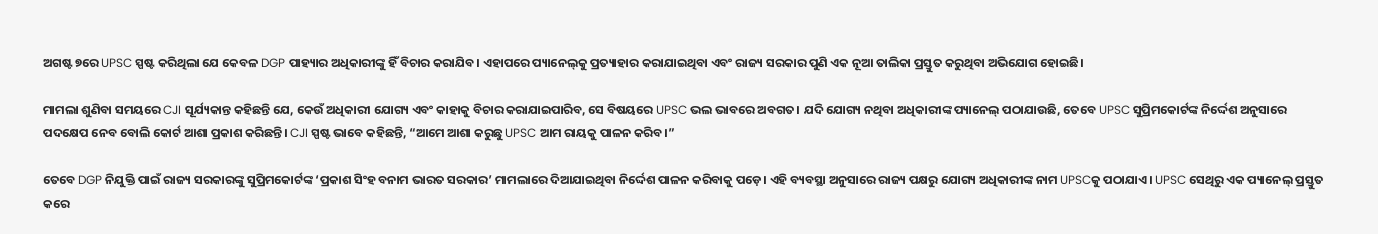ଅଗଷ୍ଟ ୭ରେ UPSC ସ୍ପଷ୍ଟ କରିଥିଲା ଯେ କେବଳ DGP ପାହ୍ୟାର ଅଧିକାରୀଙ୍କୁ ହିଁ ବିଚାର କରାଯିବ। ଏହାପରେ ପ୍ୟାନେଲ୍‌କୁ ପ୍ରତ୍ୟାହାର କରାଯାଇଥିବା ଏବଂ ରାଜ୍ୟ ସରକାର ପୁଣି ଏକ ନୂଆ ତାଲିକା ପ୍ରସ୍ତୁତ କରୁଥିବା ଅଭିଯୋଗ ହୋଇଛି।

ମାମଲା ଶୁଣିବା ସମୟରେ CJI ସୂର୍ଯ୍ୟକାନ୍ତ କହିଛନ୍ତି ଯେ, କେଉଁ ଅଧିକାରୀ ଯୋଗ୍ୟ ଏବଂ କାହାକୁ ବିଚାର କରାଯାଇପାରିବ, ସେ ବିଷୟରେ UPSC ଭଲ ଭାବରେ ଅବଗତ। ଯଦି ଯୋଗ୍ୟ ନଥିବା ଅଧିକାରୀଙ୍କ ପ୍ୟାନେଲ୍ ପଠାଯାଉଛି, ତେବେ UPSC ସୁପ୍ରିମକୋର୍ଟଙ୍କ ନିର୍ଦ୍ଦେଶ ଅନୁସାରେ ପଦକ୍ଷେପ ନେବ ବୋଲି କୋର୍ଟ ଆଶା ପ୍ରକାଶ କରିଛନ୍ତି। CJI ସ୍ପଷ୍ଟ ଭାବେ କହିଛନ୍ତି, “ଆମେ ଆଶା କରୁଛୁ UPSC ଆମ ରାୟକୁ ପାଳନ କରିବ।”

ତେବେ DGP ନିଯୁକ୍ତି ପାଇଁ ରାଜ୍ୟ ସରକାରଙ୍କୁ ସୁପ୍ରିମକୋର୍ଟଙ୍କ ‘ପ୍ରକାଶ ସିଂହ ବନାମ ଭାରତ ସରକାର’ ମାମଲାରେ ଦିଆଯାଇଥିବା ନିର୍ଦ୍ଦେଶ ପାଳନ କରିବାକୁ ପଡ଼େ। ଏହି ବ୍ୟବସ୍ଥା ଅନୁସାରେ ରାଜ୍ୟ ପକ୍ଷରୁ ଯୋଗ୍ୟ ଅଧିକାରୀଙ୍କ ନାମ UPSCକୁ ପଠାଯାଏ। UPSC ସେଥିରୁ ଏକ ପ୍ୟାନେଲ୍ ପ୍ରସ୍ତୁତ କରେ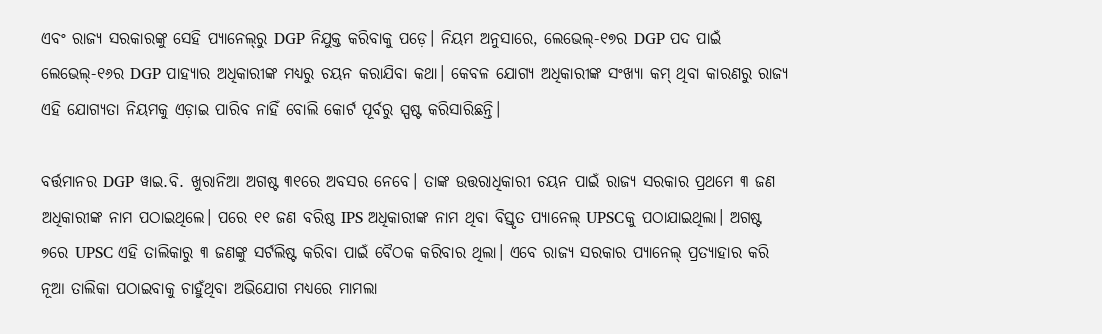ଏବଂ ରାଜ୍ୟ ସରକାରଙ୍କୁ ସେହି ପ୍ୟାନେଲ୍‌ରୁ DGP ନିଯୁକ୍ତ କରିବାକୁ ପଡ଼େ। ନିୟମ ଅନୁସାରେ, ଲେଭେଲ୍-୧୭ର DGP ପଦ ପାଇଁ ଲେଭେଲ୍-୧୬ର DGP ପାହ୍ୟାର ଅଧିକାରୀଙ୍କ ମଧ୍ୟରୁ ଚୟନ କରାଯିବା କଥା। କେବଳ ଯୋଗ୍ୟ ଅଧିକାରୀଙ୍କ ସଂଖ୍ୟା କମ୍ ଥିବା କାରଣରୁ ରାଜ୍ୟ ଏହି ଯୋଗ୍ୟତା ନିୟମକୁ ଏଡ଼ାଇ ପାରିବ ନାହିଁ ବୋଲି କୋର୍ଟ ପୂର୍ବରୁ ସ୍ପଷ୍ଟ କରିସାରିଛନ୍ତି।

ବର୍ତ୍ତମାନର DGP ୱାଇ.ବି. ଖୁରାନିଆ ଅଗଷ୍ଟ ୩୧ରେ ଅବସର ନେବେ। ତାଙ୍କ ଉତ୍ତରାଧିକାରୀ ଚୟନ ପାଇଁ ରାଜ୍ୟ ସରକାର ପ୍ରଥମେ ୩ ଜଣ ଅଧିକାରୀଙ୍କ ନାମ ପଠାଇଥିଲେ। ପରେ ୧୧ ଜଣ ବରିଷ୍ଠ IPS ଅଧିକାରୀଙ୍କ ନାମ ଥିବା ବିସ୍ତୃତ ପ୍ୟାନେଲ୍ UPSCକୁ ପଠାଯାଇଥିଲା। ଅଗଷ୍ଟ ୭ରେ UPSC ଏହି ତାଲିକାରୁ ୩ ଜଣଙ୍କୁ ସର୍ଟଲିଷ୍ଟ କରିବା ପାଇଁ ବୈଠକ କରିବାର ଥିଲା। ଏବେ ରାଜ୍ୟ ସରକାର ପ୍ୟାନେଲ୍ ପ୍ରତ୍ୟାହାର କରି ନୂଆ ତାଲିକା ପଠାଇବାକୁ ଚାହୁଁଥିବା ଅଭିଯୋଗ ମଧ୍ୟରେ ମାମଲା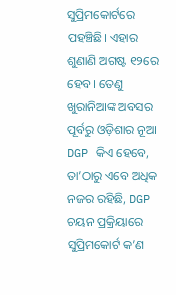ସୁପ୍ରିମକୋର୍ଟରେ ପହଞ୍ଚିଛି। ଏହାର ଶୁଣାଣି ଅଗଷ୍ଟ ୧୨ରେ ହେବ। ତେଣୁ ଖୁରାନିଆଙ୍କ ଅବସର ପୂର୍ବରୁ ଓଡ଼ିଶାର ନୂଆ DGP କିଏ ହେବେ, ତା’ଠାରୁ ଏବେ ଅଧିକ ନଜର ରହିଛି, DGP ଚୟନ ପ୍ରକ୍ରିୟାରେ ସୁପ୍ରିମକୋର୍ଟ କ’ଣ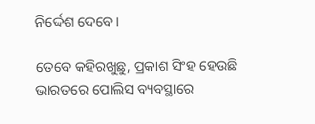ନିର୍ଦ୍ଦେଶ ଦେବେ।

ତେବେ କହିରଖୁଛୁ, ପ୍ରକାଶ ସିଂହ ହେଉଛି ଭାରତରେ ପୋଲିସ ବ୍ୟବସ୍ଥାରେ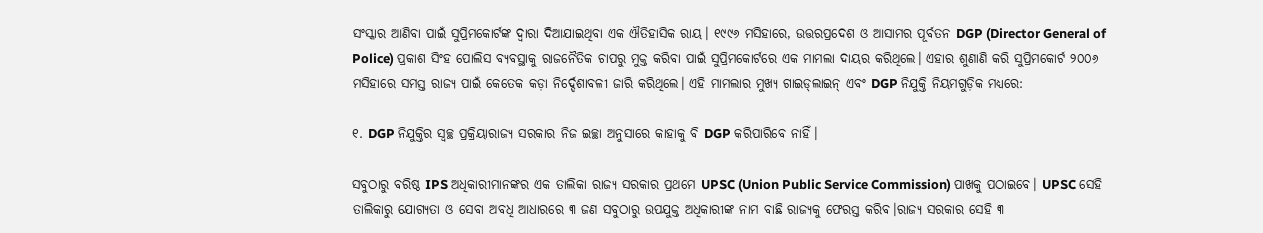ସଂସ୍କାର ଆଣିବା ପାଇଁ ସୁପ୍ରିମକୋର୍ଟଙ୍କ ଦ୍ୱାରା ଦିଆଯାଇଥିବା ଏକ ଐତିହାସିକ ରାୟ। ୧୯୯୬ ମସିହାରେ, ଉତ୍ତରପ୍ରଦେଶ ଓ ଆସାମର ପୂର୍ବତନ DGP (Director General of Police) ପ୍ରକାଶ ସିଂହ ପୋଲିସ ବ୍ୟବସ୍ଥାକୁ ରାଜନୈତିକ ଚାପରୁ ମୁକ୍ତ କରିବା ପାଇଁ ସୁପ୍ରିମକୋର୍ଟରେ ଏକ ମାମଲା ଦାୟର କରିଥିଲେ। ଏହାର ଶୁଣାଣି କରି ସୁପ୍ରିମକୋର୍ଟ ୨୦୦୬ ମସିହାରେ ସମସ୍ତ ରାଜ୍ୟ ପାଇଁ କେତେକ କଡ଼ା ନିର୍ଦ୍ଦେଶାବଳୀ ଜାରି କରିଥିଲେ। ଏହି ମାମଲାର ମୁଖ୍ୟ ଗାଇଡ୍‌ଲାଇନ୍ ଏବଂ DGP ନିଯୁକ୍ତି ନିୟମଗୁଡ଼ିକ ମଧ୍ୟରେ:

୧. DGP ନିଯୁକ୍ତିର ସ୍ୱଚ୍ଛ ପ୍ରକ୍ରିୟାରାଜ୍ୟ ସରକାର ନିଜ ଇଚ୍ଛା ଅନୁସାରେ କାହାକୁ ବି DGP କରିପାରିବେ ନାହିଁ।

ସବୁଠାରୁ ବରିଷ୍ଠ IPS ଅଧିକାରୀମାନଙ୍କର ଏକ ତାଲିକା ରାଜ୍ୟ ସରକାର ପ୍ରଥମେ UPSC (Union Public Service Commission) ପାଖକୁ ପଠାଇବେ। UPSC ସେହି ତାଲିକାରୁ ଯୋଗ୍ୟତା ଓ ସେବା ଅବଧି ଆଧାରରେ ୩ ଜଣ ସବୁଠାରୁ ଉପଯୁକ୍ତ ଅଧିକାରୀଙ୍କ ନାମ ବାଛି ରାଜ୍ୟକୁ ଫେରସ୍ତ କରିବ।ରାଜ୍ୟ ସରକାର ସେହି ୩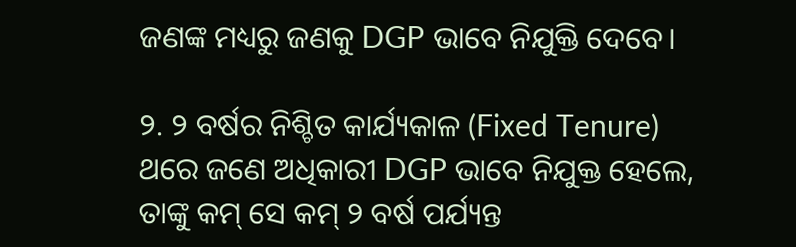ଜଣଙ୍କ ମଧ୍ୟରୁ ଜଣକୁ DGP ଭାବେ ନିଯୁକ୍ତି ଦେବେ।

୨. ୨ ବର୍ଷର ନିଶ୍ଚିତ କାର୍ଯ୍ୟକାଳ (Fixed Tenure) ଥରେ ଜଣେ ଅଧିକାରୀ DGP ଭାବେ ନିଯୁକ୍ତ ହେଲେ, ତାଙ୍କୁ କମ୍ ସେ କମ୍ ୨ ବର୍ଷ ପର୍ଯ୍ୟନ୍ତ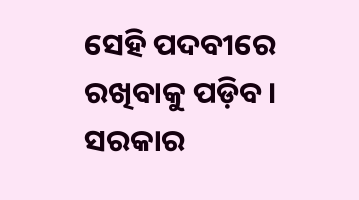ସେହି ପଦବୀରେ ରଖିବାକୁ ପଡ଼ିବ। ସରକାର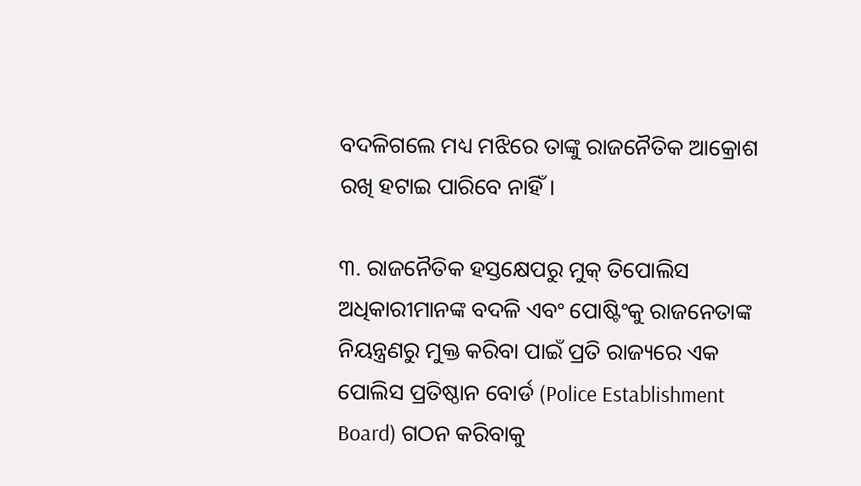ବଦଳିଗଲେ ମଧ୍ୟ ମଝିରେ ତାଙ୍କୁ ରାଜନୈତିକ ଆକ୍ରୋଶ ରଖି ହଟାଇ ପାରିବେ ନାହିଁ।

୩. ରାଜନୈତିକ ହସ୍ତକ୍ଷେପରୁ ମୁକ୍ ତିପୋଲିସ ଅଧିକାରୀମାନଙ୍କ ବଦଳି ଏବଂ ପୋଷ୍ଟିଂକୁ ରାଜନେତାଙ୍କ ନିୟନ୍ତ୍ରଣରୁ ମୁକ୍ତ କରିବା ପାଇଁ ପ୍ରତି ରାଜ୍ୟରେ ଏକ ପୋଲିସ ପ୍ରତିଷ୍ଠାନ ବୋର୍ଡ (Police Establishment Board) ଗଠନ କରିବାକୁ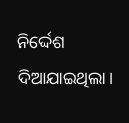ନିର୍ଦ୍ଦେଶ ଦିଆଯାଇଥିଲା।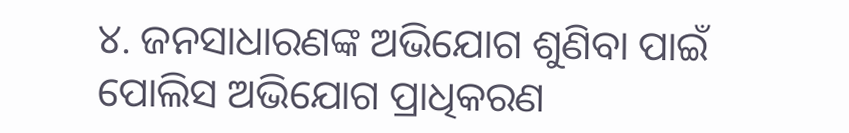୪. ଜନସାଧାରଣଙ୍କ ଅଭିଯୋଗ ଶୁଣିବା ପାଇଁ ପୋଲିସ ଅଭିଯୋଗ ପ୍ରାଧିକରଣ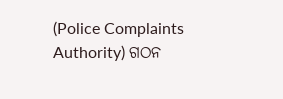(Police Complaints Authority) ଗଠନ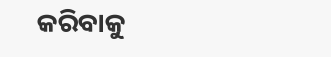କରିବାକୁ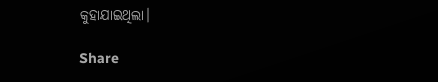କୁହାଯାଇଥିଲା।

Share